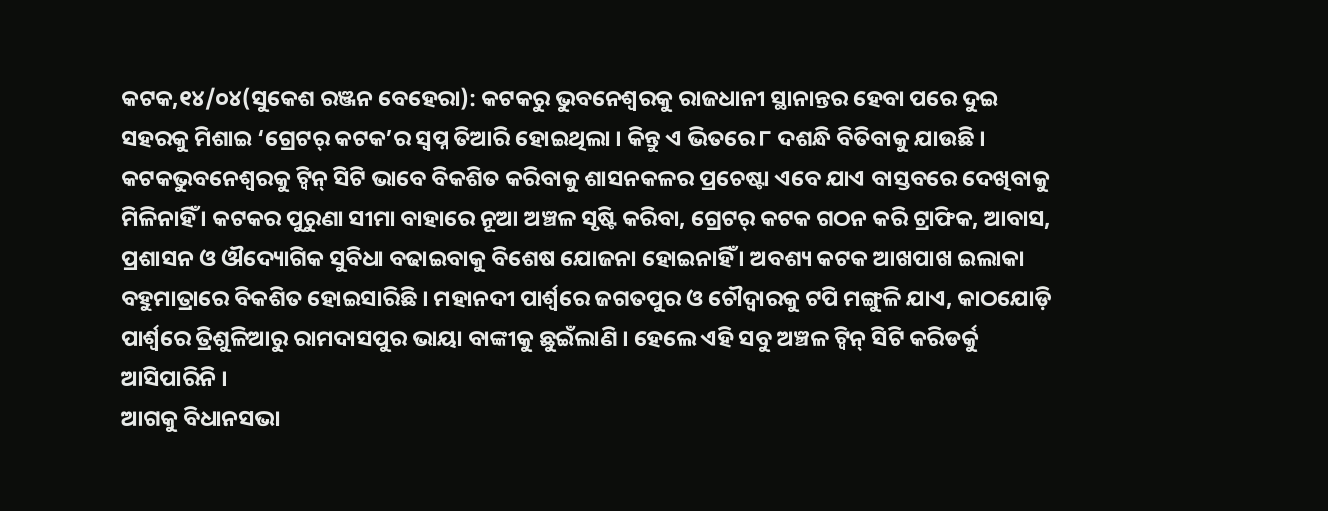କଟକ,୧୪/୦୪(ସୁକେଶ ରଞ୍ଜନ ବେହେରା): କଟକରୁ ଭୁବନେଶ୍ୱରକୁ ରାଜଧାନୀ ସ୍ଥାନାନ୍ତର ହେବା ପରେ ଦୁଇ ସହରକୁ ମିଶାଇ ‘ଗ୍ରେଟର୍ କଟକ’ର ସ୍ୱପ୍ନ ତିଆରି ହୋଇଥିଲା । କିନ୍ତୁ ଏ ଭିତରେ ୮ ଦଶନ୍ଧି ବିତିବାକୁ ଯାଉଛି । କଟକଭୁବନେଶ୍ୱରକୁ ଟ୍ୱିନ୍ ସିଟି ଭାବେ ବିକଶିତ କରିବାକୁ ଶାସନକଳର ପ୍ରଚେଷ୍ଟା ଏବେ ଯାଏ ବାସ୍ତବରେ ଦେଖିବାକୁ ମିଳିନାହିଁ । କଟକର ପୁରୁଣା ସୀମା ବାହାରେ ନୂଆ ଅଞ୍ଚଳ ସୃଷ୍ଟି କରିବା, ଗ୍ରେଟର୍ କଟକ ଗଠନ କରି ଟ୍ରାଫିକ, ଆବାସ, ପ୍ରଶାସନ ଓ ଔଦ୍ୟୋଗିକ ସୁବିଧା ବଢାଇବାକୁ ବିଶେଷ ଯୋଜନା ହୋଇନାହିଁ । ଅବଶ୍ୟ କଟକ ଆଖପାଖ ଇଲାକା ବହୁମାତ୍ରାରେ ବିକଶିତ ହୋଇସାରିଛି । ମହାନଦୀ ପାର୍ଶ୍ବରେ ଜଗତପୁର ଓ ଚୌଦ୍ୱାରକୁ ଟପି ମଙ୍ଗୁଳି ଯାଏ, କାଠଯୋଡ଼ି ପାର୍ଶ୍ବରେ ତ୍ରିଶୁଳିଆରୁ ରାମଦାସପୁର ଭାୟା ବାଙ୍କୀକୁ ଛୁଇଁଲାଣି । ହେଲେ ଏହି ସବୁ ଅଞ୍ଚଳ ଟ୍ୱିନ୍ ସିଟି କରିଡର୍କୁ ଆସିପାରିନି ।
ଆଗକୁ ବିଧାନସଭା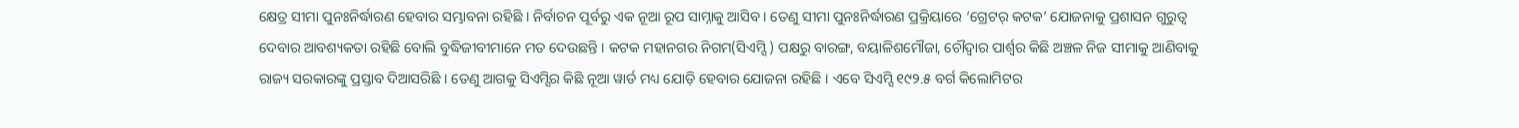କ୍ଷେତ୍ର ସୀମା ପୁନଃନିର୍ଦ୍ଧାରଣ ହେବାର ସମ୍ଭାବନା ରହିଛି । ନିର୍ବାଚନ ପୂର୍ବରୁ ଏକ ନୂଆ ରୂପ ସାମ୍ନାକୁ ଆସିବ । ତେଣୁ ସୀମା ପୁନଃନିର୍ଦ୍ଧାରଣ ପ୍ରକ୍ରିୟାରେ ‘ଗ୍ରେଟର୍ କଟକ’ ଯୋଜନାକୁ ପ୍ରଶାସନ ଗୁରୁତ୍ୱ ଦେବାର ଆବଶ୍ୟକତା ରହିଛି ବୋଲି ବୁଦ୍ଧିଜୀବୀମାନେ ମତ ଦେଉଛନ୍ତି । କଟକ ମହାନଗର ନିଗମ(ସିଏମ୍ସି ) ପକ୍ଷରୁ ବାରଙ୍ଗ, ବୟାଳିଶମୌଜା, ଚୌଦ୍ୱାର ପାର୍ଶ୍ବର କିଛି ଅଞ୍ଚଳ ନିଜ ସୀମାକୁ ଆଣିବାକୁ ରାଜ୍ୟ ସରକାରଙ୍କୁ ପ୍ରସ୍ତାବ ଦିଆସରିଛି । ତେଣୁ ଆଗକୁ ସିଏମ୍ସିର କିଛି ନୂଆ ୱାର୍ଡ ମଧ୍ୟ ଯୋଡ଼ି ହେବାର ଯୋଜନା ରହିଛି । ଏବେ ସିଏମ୍ସି ୧୯୨.୫ ବର୍ଗ କିଲୋମିଟର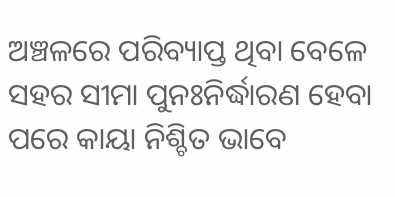ଅଞ୍ଚଳରେ ପରିବ୍ୟାପ୍ତ ଥିବା ବେଳେ ସହର ସୀମା ପୁନଃନିର୍ଦ୍ଧାରଣ ହେବା ପରେ କାୟା ନିଶ୍ଚିତ ଭାବେ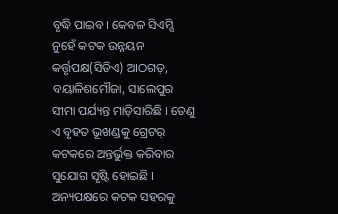ବୃଦ୍ଧି ପାଇବ। କେବଳ ସିଏମ୍ସି ନୁହେଁ କଟକ ଉନ୍ନୟନ କର୍ତ୍ତୃପକ୍ଷ(ସିଡିଏ) ଆଠଗଡ଼, ବୟାଳିଶମୌଜା, ସାଲେପୁର ସୀମା ପର୍ଯ୍ୟନ୍ତ ମାଡ଼ିସାରିଛି । ତେଣୁ ଏ ବୃହତ ଭୂଖଣ୍ଡକୁ ଗ୍ରେଟର୍ କଟକରେ ଅନ୍ତର୍ଭୁକ୍ତ କରିବାର ସୁଯୋଗ ସୃଷ୍ଟି ହୋଇଛି । ଅନ୍ୟପକ୍ଷରେ କଟକ ସହରକୁ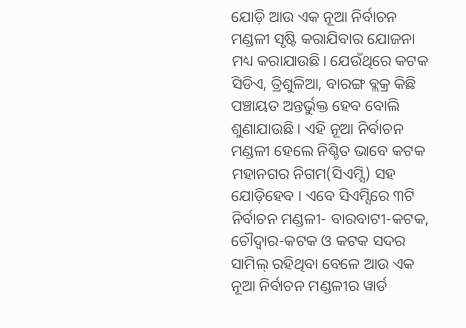ଯୋଡ଼ି ଆଉ ଏକ ନୂଆ ନିର୍ବାଚନ ମଣ୍ଡଳୀ ସୃଷ୍ଟି କରାଯିବାର ଯୋଜନା ମଧ୍ୟ କରାଯାଉଛି। ଯେଉଁଥିରେ କଟକ ସିଡିଏ, ତ୍ରିଶୁଳିଆ, ବାରଙ୍ଗ ବ୍ଲକ୍ର କିଛି ପଞ୍ଚାୟତ ଅନ୍ତର୍ଭୁକ୍ତ ହେବ ବୋଲି ଶୁଣାଯାଉଛି । ଏହି ନୂଆ ନିର୍ବାଚନ ମଣ୍ଡଳୀ ହେଲେ ନିଶ୍ଚିତ ଭାବେ କଟକ ମହାନଗର ନିଗମ(ସିଏମ୍ସି) ସହ ଯୋଡ଼ିହେବ । ଏବେ ସିଏମ୍ସିରେ ୩ଟି ନିର୍ବାଚନ ମଣ୍ଡଳୀ- ବାରବାଟୀ-କଟକ, ଚୌଦ୍ୱାର-କଟକ ଓ କଟକ ସଦର ସାମିଲ୍ ରହିଥିବା ବେଳେ ଆଉ ଏକ ନୂଆ ନିର୍ବାଚନ ମଣ୍ଡଳୀର ୱାର୍ଡ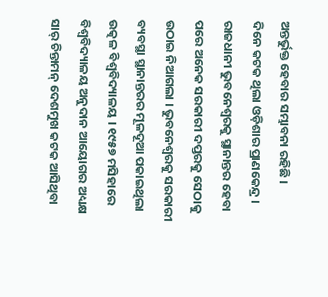ଅନ୍ତର୍ଭୁକ୍ତ ହେବାର ସମ୍ଭାବନା ରହିଛି ।
ଦିନେ କଟକ ଥିଲା ଓଡ଼ିଶାର ପ୍ରାଣକେନ୍ଦ୍ର । ରାଜଧାନୀ ଭୁବନେଶ୍ୱରକୁ ସ୍ଥାନାନ୍ତର ହେବା ପରେ ଅନେକ ସରକାରୀ ଦପ୍ତରକୁ ସେଠାକୁ ଉଠାଇ ନିଆଗଲା । ଭୁବନେଶ୍ୱରକୁ ସରକାରୀ ବ୍ୟବସ୍ଥା ସ୍ଥାନାନ୍ତରର ମୂଳଦୂଆ ପକାଇଥିଲା ଉତ୍କଳ ବିଶ୍ୱବିଦ୍ୟାଳୟ । ୧୯୫୭ ମସିହାରେ ବିଶ୍ୱବିଦ୍ୟାଳୟ ଅନୁଦାନ ଆୟୋଗର ଅଧ୍ୟକ୍ଷ ସାର୍ ଚିନ୍ତାମନ୍ ଦେଶମୁଖ କଟକ ଆସିଥିବା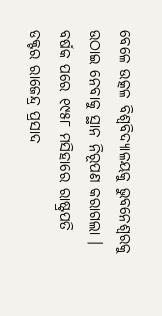ବେଳେ ଉତ୍କଳ ବିଶ୍ୱବିଦ୍ୟାଳୟକୁ ଭୁବନେଶ୍ୱରକୁ ଉଠାଇ ନେବାକୁ ସ୍ଥାନ ନିରୂପଣ କରାଗଲା । ବର୍ଷକ ପରେ ୧୯୫୮ ମସିହାରେ ରାଷ୍ଟ୍ରପତି ଡକ୍ଟର ରାଜେନ୍ଦ୍ର ପ୍ରସାଦ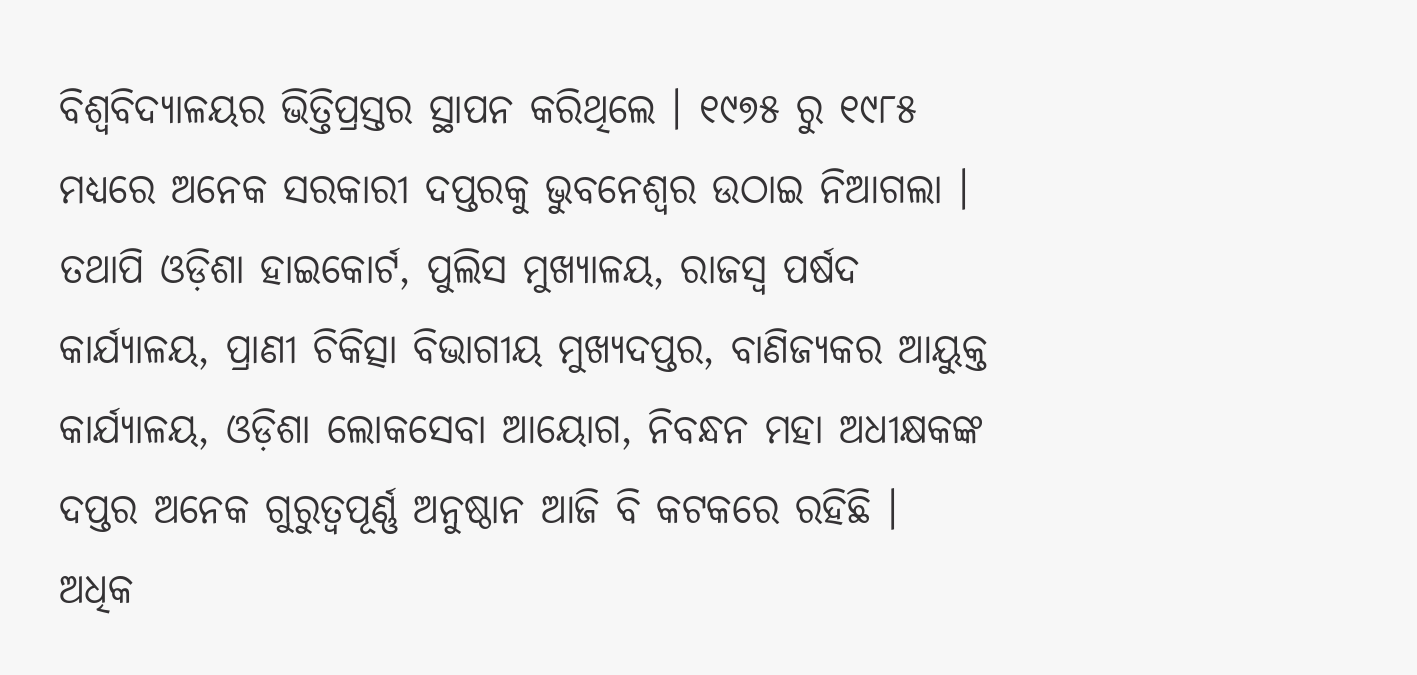ବିଶ୍ୱବିଦ୍ୟାଳୟର ଭିତ୍ତିପ୍ରସ୍ତର ସ୍ଥାପନ କରିଥିଲେ । ୧୯୭୫ ରୁ ୧୯୮୫ ମଧ୍ୟରେ ଅନେକ ସରକାରୀ ଦପ୍ତରକୁ ଭୁବନେଶ୍ୱର ଉଠାଇ ନିଆଗଲା । ତଥାପି ଓଡ଼ିଶା ହାଇକୋର୍ଟ, ପୁଲିସ ମୁଖ୍ୟାଳୟ, ରାଜସ୍ୱ ପର୍ଷଦ କାର୍ଯ୍ୟାଳୟ, ପ୍ରାଣୀ ଚିକିତ୍ସା ବିଭାଗୀୟ ମୁଖ୍ୟଦପ୍ତର, ବାଣିଜ୍ୟକର ଆୟୁକ୍ତ କାର୍ଯ୍ୟାଳୟ, ଓଡ଼ିଶା ଲୋକସେବା ଆୟୋଗ, ନିବନ୍ଧନ ମହା ଅଧୀକ୍ଷକଙ୍କ ଦପ୍ତର ଅନେକ ଗୁରୁତ୍ୱପୂର୍ଣ୍ଣ ଅନୁଷ୍ଠାନ ଆଜି ବି କଟକରେ ରହିଛି ।
ଅଧିକ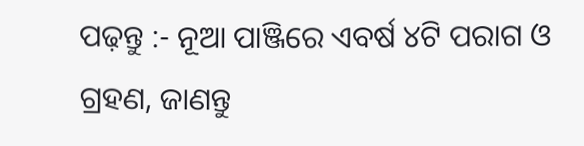ପଢ଼ନ୍ତୁ :- ନୂଆ ପାଞ୍ଜିରେ ଏବର୍ଷ ୪ଟି ପରାଗ ଓ ଗ୍ରହଣ, ଜାଣନ୍ତୁ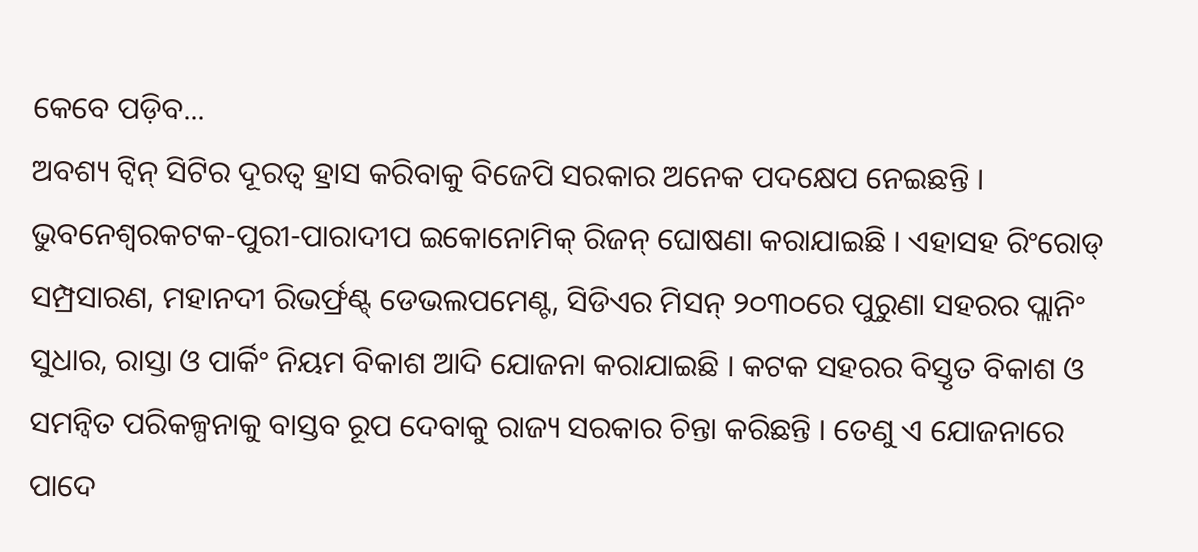କେବେ ପଡ଼ିବ...
ଅବଶ୍ୟ ଟ୍ୱିନ୍ ସିଟିର ଦୂରତ୍ୱ ହ୍ରାସ କରିବାକୁ ବିଜେପି ସରକାର ଅନେକ ପଦକ୍ଷେପ ନେଇଛନ୍ତି । ଭୁବନେଶ୍ୱରକଟକ-ପୁରୀ-ପାରାଦୀପ ଇକୋନୋମିକ୍ ରିଜନ୍ ଘୋଷଣା କରାଯାଇଛି । ଏହାସହ ରିଂରୋଡ୍ ସମ୍ପ୍ରସାରଣ, ମହାନଦୀ ରିଭର୍ଫ୍ରଣ୍ଟ୍ ଡେଭଲପମେଣ୍ଟ, ସିଡିଏର ମିସନ୍ ୨୦୩୦ରେ ପୁରୁଣା ସହରର ପ୍ଲାନିଂ ସୁଧାର, ରାସ୍ତା ଓ ପାର୍କିଂ ନିୟମ ବିକାଶ ଆଦି ଯୋଜନା କରାଯାଇଛି । କଟକ ସହରର ବିସ୍ତୃତ ବିକାଶ ଓ ସମନ୍ୱିତ ପରିକଳ୍ପନାକୁ ବାସ୍ତବ ରୂପ ଦେବାକୁ ରାଜ୍ୟ ସରକାର ଚିନ୍ତା କରିଛନ୍ତି । ତେଣୁ ଏ ଯୋଜନାରେ ପାଦେ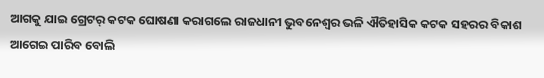ଆଗକୁ ଯାଇ ଗ୍ରେଟର୍ କଟକ ଘୋଷଣା କରାଗଲେ ରାଜଧାନୀ ଭୁବନେଶ୍ୱର ଭଳି ଐତିହାସିକ କଟକ ସହରର ବିକାଶ ଆଗେଇ ପାରିବ ବୋଲି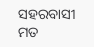ସହରବାସୀ ମତ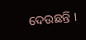ଦେଉଛନ୍ତି ।